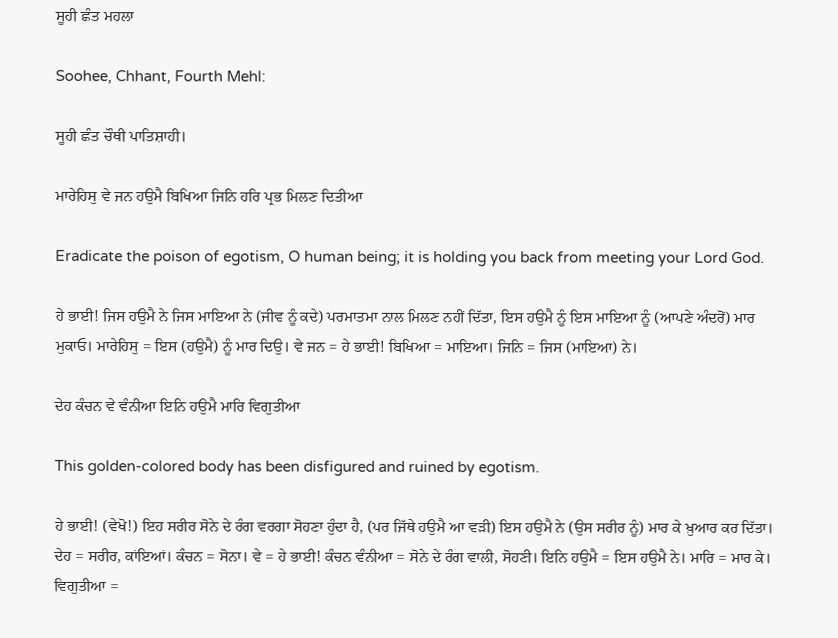ਸੂਹੀ ਛੰਤ ਮਹਲਾ

Soohee, Chhant, Fourth Mehl:

ਸੂਹੀ ਛੰਤ ਚੌਥੀ ਪਾਤਿਸ਼ਾਹੀ।

ਮਾਰੇਹਿਸੁ ਵੇ ਜਨ ਹਉਮੈ ਬਿਖਿਆ ਜਿਨਿ ਹਰਿ ਪ੍ਰਭ ਮਿਲਣ ਦਿਤੀਆ

Eradicate the poison of egotism, O human being; it is holding you back from meeting your Lord God.

ਹੇ ਭਾਈ! ਜਿਸ ਹਉਮੈ ਨੇ ਜਿਸ ਮਾਇਆ ਨੇ (ਜੀਵ ਨੂੰ ਕਦੇ) ਪਰਮਾਤਮਾ ਨਾਲ ਮਿਲਣ ਨਹੀਂ ਦਿੱਤਾ, ਇਸ ਹਉਮੈ ਨੂੰ ਇਸ ਮਾਇਆ ਨੂੰ (ਆਪਣੇ ਅੰਦਰੋਂ) ਮਾਰ ਮੁਕਾਓ। ਮਾਰੇਹਿਸੁ = ਇਸ (ਹਉਮੈ) ਨੂੰ ਮਾਰ ਦਿਉ। ਵੇ ਜਨ = ਹੇ ਭਾਈ! ਬਿਖਿਆ = ਮਾਇਆ। ਜਿਨਿ = ਜਿਸ (ਮਾਇਆ) ਨੇ।

ਦੇਹ ਕੰਚਨ ਵੇ ਵੰਨੀਆ ਇਨਿ ਹਉਮੈ ਮਾਰਿ ਵਿਗੁਤੀਆ

This golden-colored body has been disfigured and ruined by egotism.

ਹੇ ਭਾਈ! (ਵੇਖੋ!) ਇਹ ਸਰੀਰ ਸੋਨੇ ਦੇ ਰੰਗ ਵਰਗਾ ਸੋਹਣਾ ਹੁੰਦਾ ਹੈ, (ਪਰ ਜਿੱਥੇ ਹਉਮੈ ਆ ਵੜੀ) ਇਸ ਹਉਮੈ ਨੇ (ਉਸ ਸਰੀਰ ਨੂੰ) ਮਾਰ ਕੇ ਖ਼ੁਆਰ ਕਰ ਦਿੱਤਾ। ਦੇਹ = ਸਰੀਰ, ਕਾਂਇਆਂ। ਕੰਚਨ = ਸੋਨਾ। ਵੇ = ਹੇ ਭਾਈ! ਕੰਚਨ ਵੰਨੀਆ = ਸੋਨੇ ਦੇ ਰੰਗ ਵਾਲੀ, ਸੋਹਣੀ। ਇਨਿ ਹਉਮੈ = ਇਸ ਹਉਮੈ ਨੇ। ਮਾਰਿ = ਮਾਰ ਕੇ। ਵਿਗੁਤੀਆ =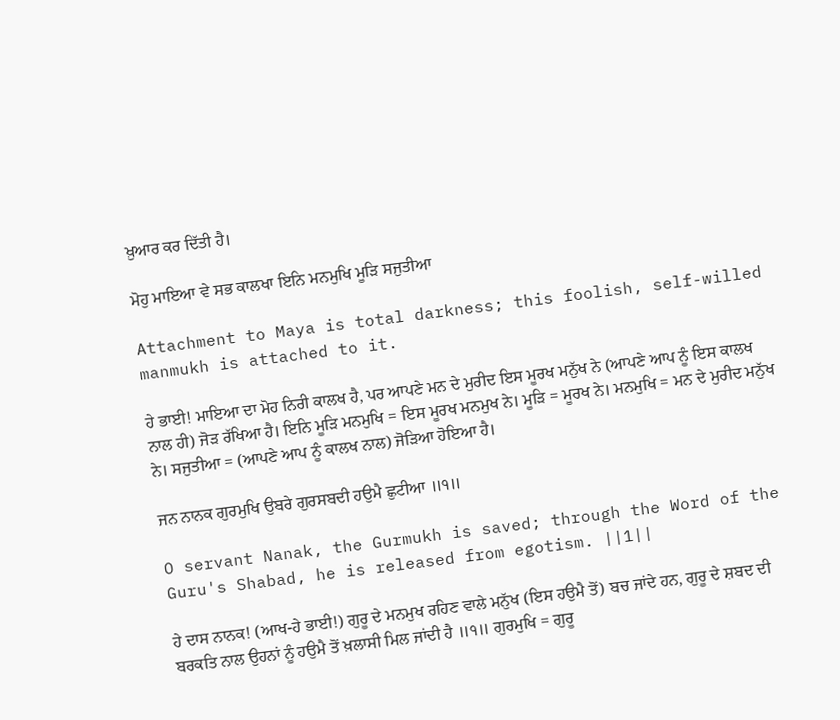ਖ਼ੁਆਰ ਕਰ ਦਿੱਤੀ ਹੈ।

ਮੋਹੁ ਮਾਇਆ ਵੇ ਸਭ ਕਾਲਖਾ ਇਨਿ ਮਨਮੁਖਿ ਮੂੜਿ ਸਜੁਤੀਆ

Attachment to Maya is total darkness; this foolish, self-willed manmukh is attached to it.

ਹੇ ਭਾਈ! ਮਾਇਆ ਦਾ ਮੋਹ ਨਿਰੀ ਕਾਲਖ ਹੈ, ਪਰ ਆਪਣੇ ਮਨ ਦੇ ਮੁਰੀਦ ਇਸ ਮੂਰਖ ਮਨੁੱਖ ਨੇ (ਆਪਣੇ ਆਪ ਨੂੰ ਇਸ ਕਾਲਖ ਨਾਲ ਹੀ) ਜੋੜ ਰੱਖਿਆ ਹੈ। ਇਨਿ ਮੂੜਿ ਮਨਮੁਖਿ = ਇਸ ਮੂਰਖ ਮਨਮੁਖ ਨੇ। ਮੂੜਿ = ਮੂਰਖ ਨੇ। ਮਨਮੁਖਿ = ਮਨ ਦੇ ਮੁਰੀਦ ਮਨੁੱਖ ਨੇ। ਸਜੁਤੀਆ = (ਆਪਣੇ ਆਪ ਨੂੰ ਕਾਲਖ ਨਾਲ) ਜੋੜਿਆ ਹੋਇਆ ਹੈ।

ਜਨ ਨਾਨਕ ਗੁਰਮੁਖਿ ਉਬਰੇ ਗੁਰਸਬਦੀ ਹਉਮੈ ਛੁਟੀਆ ॥੧॥

O servant Nanak, the Gurmukh is saved; through the Word of the Guru's Shabad, he is released from egotism. ||1||

ਹੇ ਦਾਸ ਨਾਨਕ! (ਆਖ-ਹੇ ਭਾਈ!) ਗੁਰੂ ਦੇ ਮਨਮੁਖ ਰਹਿਣ ਵਾਲੇ ਮਨੁੱਖ (ਇਸ ਹਉਮੈ ਤੋਂ) ਬਚ ਜਾਂਦੇ ਹਨ, ਗੁਰੂ ਦੇ ਸ਼ਬਦ ਦੀ ਬਰਕਤਿ ਨਾਲ ਉਹਨਾਂ ਨੂੰ ਹਉਮੈ ਤੋਂ ਖ਼ਲਾਸੀ ਮਿਲ ਜਾਂਦੀ ਹੈ ॥੧॥ ਗੁਰਮੁਖਿ = ਗੁਰੂ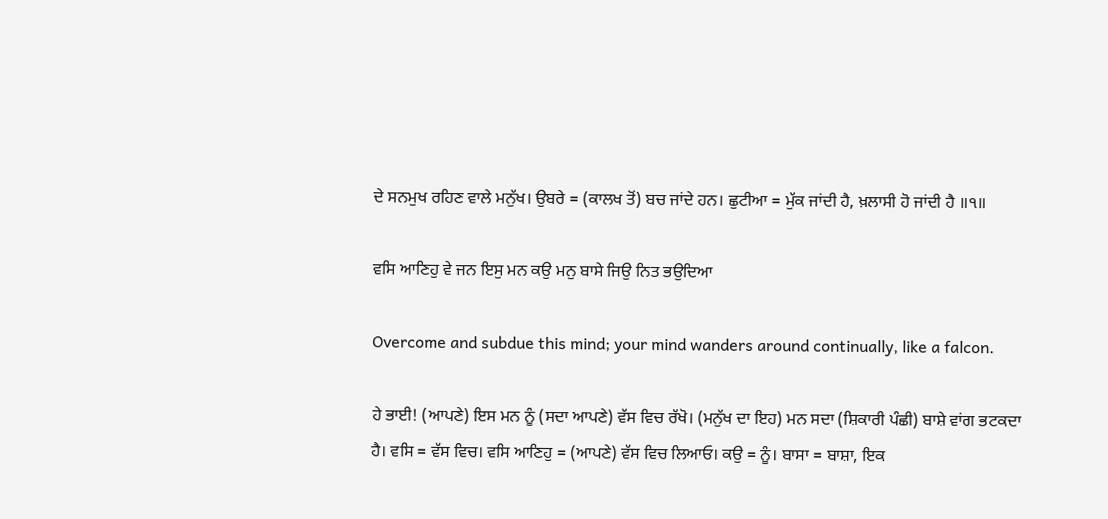ਦੇ ਸਨਮੁਖ ਰਹਿਣ ਵਾਲੇ ਮਨੁੱਖ। ਉਬਰੇ = (ਕਾਲਖ ਤੋਂ) ਬਚ ਜਾਂਦੇ ਹਨ। ਛੁਟੀਆ = ਮੁੱਕ ਜਾਂਦੀ ਹੈ, ਖ਼ਲਾਸੀ ਹੋ ਜਾਂਦੀ ਹੈ ॥੧॥

ਵਸਿ ਆਣਿਹੁ ਵੇ ਜਨ ਇਸੁ ਮਨ ਕਉ ਮਨੁ ਬਾਸੇ ਜਿਉ ਨਿਤ ਭਉਦਿਆ

Overcome and subdue this mind; your mind wanders around continually, like a falcon.

ਹੇ ਭਾਈ! (ਆਪਣੇ) ਇਸ ਮਨ ਨੂੰ (ਸਦਾ ਆਪਣੇ) ਵੱਸ ਵਿਚ ਰੱਖੋ। (ਮਨੁੱਖ ਦਾ ਇਹ) ਮਨ ਸਦਾ (ਸ਼ਿਕਾਰੀ ਪੰਛੀ) ਬਾਸ਼ੇ ਵਾਂਗ ਭਟਕਦਾ ਹੈ। ਵਸਿ = ਵੱਸ ਵਿਚ। ਵਸਿ ਆਣਿਹੁ = (ਆਪਣੇ) ਵੱਸ ਵਿਚ ਲਿਆਓ। ਕਉ = ਨੂੰ। ਬਾਸਾ = ਬਾਸ਼ਾ, ਇਕ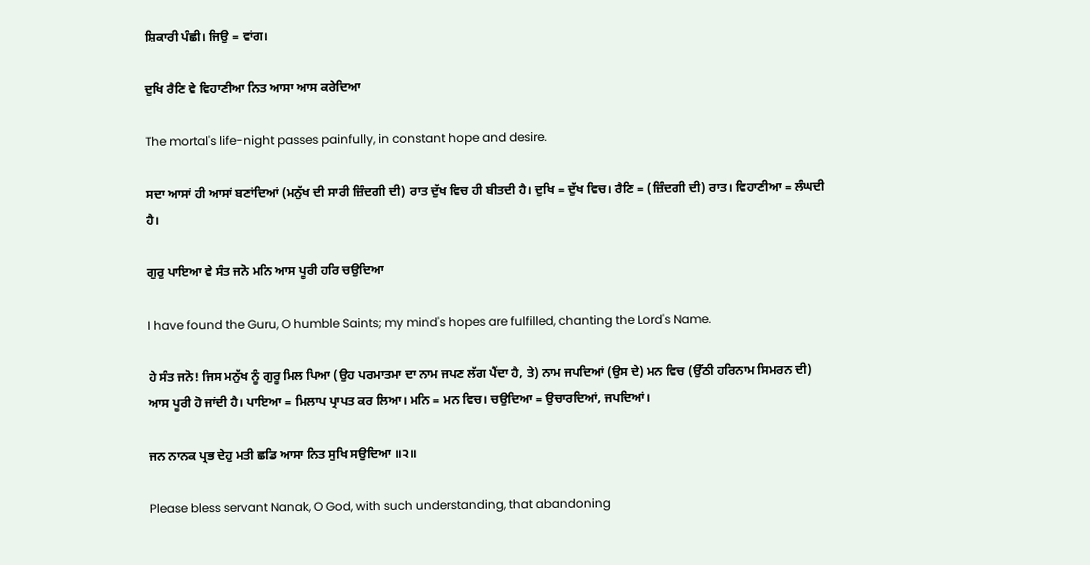ਸ਼ਿਕਾਰੀ ਪੰਛੀ। ਜਿਉ = ਵਾਂਗ।

ਦੁਖਿ ਰੈਣਿ ਵੇ ਵਿਹਾਣੀਆ ਨਿਤ ਆਸਾ ਆਸ ਕਰੇਦਿਆ

The mortal's life-night passes painfully, in constant hope and desire.

ਸਦਾ ਆਸਾਂ ਹੀ ਆਸਾਂ ਬਣਾਂਦਿਆਂ (ਮਨੁੱਖ ਦੀ ਸਾਰੀ ਜ਼ਿੰਦਗੀ ਦੀ) ਰਾਤ ਦੁੱਖ ਵਿਚ ਹੀ ਬੀਤਦੀ ਹੈ। ਦੁਖਿ = ਦੁੱਖ ਵਿਚ। ਰੈਣਿ = (ਜ਼ਿੰਦਗੀ ਦੀ) ਰਾਤ। ਵਿਹਾਣੀਆ = ਲੰਘਦੀ ਹੈ।

ਗੁਰੁ ਪਾਇਆ ਵੇ ਸੰਤ ਜਨੋ ਮਨਿ ਆਸ ਪੂਰੀ ਹਰਿ ਚਉਦਿਆ

I have found the Guru, O humble Saints; my mind's hopes are fulfilled, chanting the Lord's Name.

ਹੇ ਸੰਤ ਜਨੋ! ਜਿਸ ਮਨੁੱਖ ਨੂੰ ਗੁਰੂ ਮਿਲ ਪਿਆ (ਉਹ ਪਰਮਾਤਮਾ ਦਾ ਨਾਮ ਜਪਣ ਲੱਗ ਪੈਂਦਾ ਹੈ, ਤੇ) ਨਾਮ ਜਪਦਿਆਂ (ਉਸ ਦੇ) ਮਨ ਵਿਚ (ਉੱਠੀ ਹਰਿਨਾਮ ਸਿਮਰਨ ਦੀ) ਆਸ ਪੂਰੀ ਹੋ ਜਾਂਦੀ ਹੈ। ਪਾਇਆ = ਮਿਲਾਪ ਪ੍ਰਾਪਤ ਕਰ ਲਿਆ। ਮਨਿ = ਮਨ ਵਿਚ। ਚਉਦਿਆ = ਉਚਾਰਦਿਆਂ, ਜਪਦਿਆਂ।

ਜਨ ਨਾਨਕ ਪ੍ਰਭ ਦੇਹੁ ਮਤੀ ਛਡਿ ਆਸਾ ਨਿਤ ਸੁਖਿ ਸਉਦਿਆ ॥੨॥

Please bless servant Nanak, O God, with such understanding, that abandoning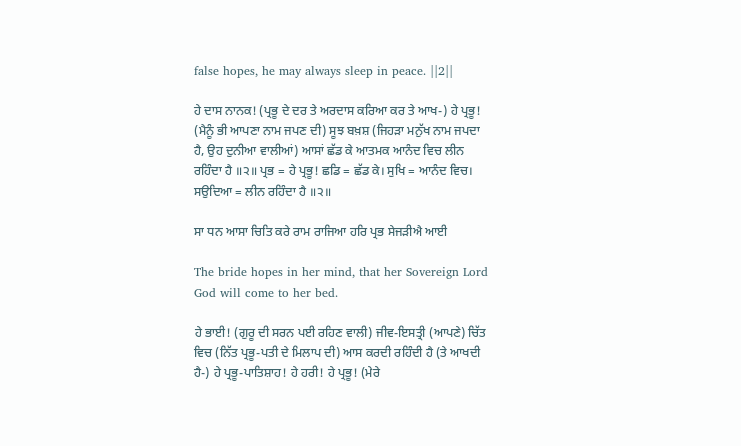false hopes, he may always sleep in peace. ||2||

ਹੇ ਦਾਸ ਨਾਨਕ! (ਪ੍ਰਭੂ ਦੇ ਦਰ ਤੇ ਅਰਦਾਸ ਕਰਿਆ ਕਰ ਤੇ ਆਖ-) ਹੇ ਪ੍ਰਭੂ! (ਮੈਨੂੰ ਭੀ ਆਪਣਾ ਨਾਮ ਜਪਣ ਦੀ) ਸੂਝ ਬਖ਼ਸ਼ (ਜਿਹੜਾ ਮਨੁੱਖ ਨਾਮ ਜਪਦਾ ਹੈ, ਉਹ ਦੁਨੀਆ ਵਾਲੀਆਂ) ਆਸਾਂ ਛੱਡ ਕੇ ਆਤਮਕ ਆਨੰਦ ਵਿਚ ਲੀਨ ਰਹਿੰਦਾ ਹੈ ॥੨॥ ਪ੍ਰਭ = ਹੇ ਪ੍ਰਭੂ! ਛਡਿ = ਛੱਡ ਕੇ। ਸੁਖਿ = ਆਨੰਦ ਵਿਚ। ਸਉਦਿਆ = ਲੀਨ ਰਹਿੰਦਾ ਹੈ ॥੨॥

ਸਾ ਧਨ ਆਸਾ ਚਿਤਿ ਕਰੇ ਰਾਮ ਰਾਜਿਆ ਹਰਿ ਪ੍ਰਭ ਸੇਜੜੀਐ ਆਈ

The bride hopes in her mind, that her Sovereign Lord God will come to her bed.

ਹੇ ਭਾਈ! (ਗੁਰੂ ਦੀ ਸਰਨ ਪਈ ਰਹਿਣ ਵਾਲੀ) ਜੀਵ-ਇਸਤ੍ਰੀ (ਆਪਣੇ) ਚਿੱਤ ਵਿਚ (ਨਿੱਤ ਪ੍ਰਭੂ-ਪਤੀ ਦੇ ਮਿਲਾਪ ਦੀ) ਆਸ ਕਰਦੀ ਰਹਿੰਦੀ ਹੈ (ਤੇ ਆਖਦੀ ਹੈ-) ਹੇ ਪ੍ਰਭੂ-ਪਾਤਿਸ਼ਾਹ! ਹੇ ਹਰੀ! ਹੇ ਪ੍ਰਭੂ! (ਮੇਰੇ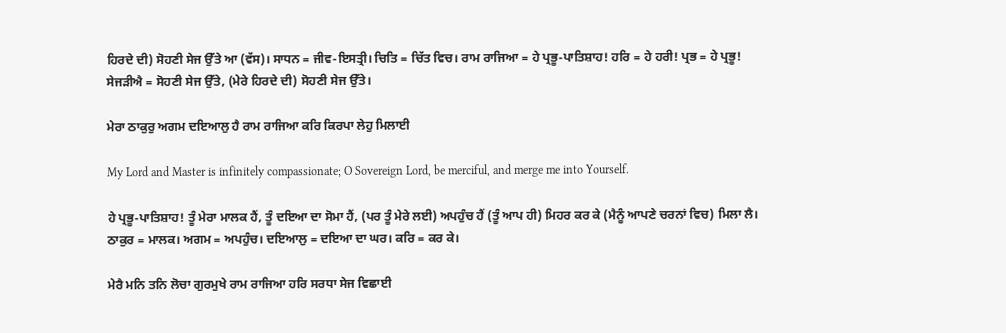ਹਿਰਦੇ ਦੀ) ਸੋਹਣੀ ਸੇਜ ਉੱਤੇ ਆ (ਵੱਸ)। ਸਾਧਨ = ਜੀਵ-ਇਸਤ੍ਰੀ। ਚਿਤਿ = ਚਿੱਤ ਵਿਚ। ਰਾਮ ਰਾਜਿਆ = ਹੇ ਪ੍ਰਭੂ-ਪਾਤਿਸ਼ਾਹ! ਹਰਿ = ਹੇ ਹਰੀ! ਪ੍ਰਭ = ਹੇ ਪ੍ਰਭੂ! ਸੇਜੜੀਐ = ਸੋਹਣੀ ਸੇਜ ਉੱਤੇ, (ਮੇਰੇ ਹਿਰਦੇ ਦੀ) ਸੋਹਣੀ ਸੇਜ ਉੱਤੇ।

ਮੇਰਾ ਠਾਕੁਰੁ ਅਗਮ ਦਇਆਲੁ ਹੈ ਰਾਮ ਰਾਜਿਆ ਕਰਿ ਕਿਰਪਾ ਲੇਹੁ ਮਿਲਾਈ

My Lord and Master is infinitely compassionate; O Sovereign Lord, be merciful, and merge me into Yourself.

ਹੇ ਪ੍ਰਭੂ-ਪਾਤਿਸ਼ਾਹ! ਤੂੰ ਮੇਰਾ ਮਾਲਕ ਹੈਂ, ਤੂੰ ਦਇਆ ਦਾ ਸੋਮਾ ਹੈਂ, (ਪਰ ਤੂੰ ਮੇਰੇ ਲਈ) ਅਪਹੁੰਚ ਹੈਂ (ਤੂੰ ਆਪ ਹੀ) ਮਿਹਰ ਕਰ ਕੇ (ਮੈਨੂੰ ਆਪਣੇ ਚਰਨਾਂ ਵਿਚ) ਮਿਲਾ ਲੈ। ਠਾਕੁਰ = ਮਾਲਕ। ਅਗਮ = ਅਪਹੁੰਚ। ਦਇਆਲੁ = ਦਇਆ ਦਾ ਘਰ। ਕਰਿ = ਕਰ ਕੇ।

ਮੇਰੈ ਮਨਿ ਤਨਿ ਲੋਚਾ ਗੁਰਮੁਖੇ ਰਾਮ ਰਾਜਿਆ ਹਰਿ ਸਰਧਾ ਸੇਜ ਵਿਛਾਈ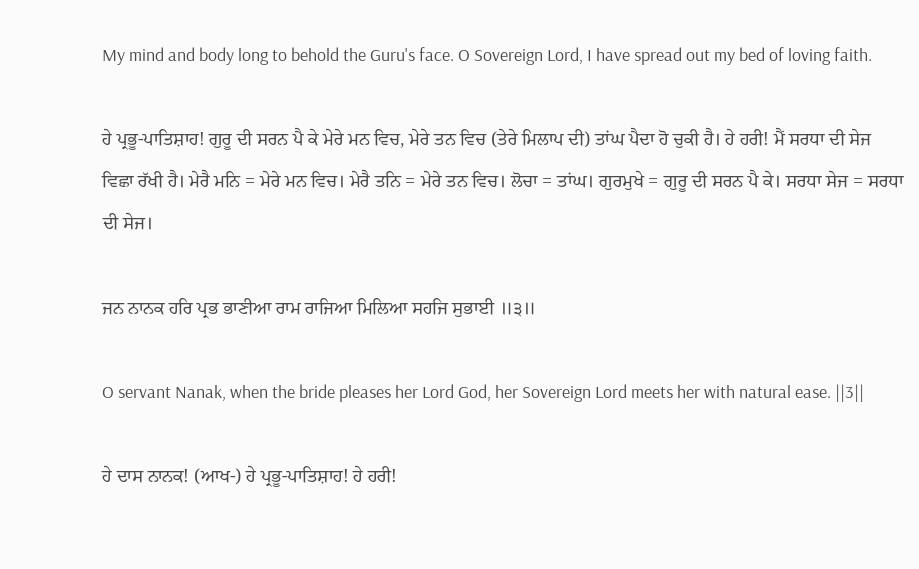My mind and body long to behold the Guru's face. O Sovereign Lord, I have spread out my bed of loving faith.

ਹੇ ਪ੍ਰਭੂ-ਪਾਤਿਸ਼ਾਹ! ਗੁਰੂ ਦੀ ਸਰਨ ਪੈ ਕੇ ਮੇਰੇ ਮਨ ਵਿਚ, ਮੇਰੇ ਤਨ ਵਿਚ (ਤੇਰੇ ਮਿਲਾਪ ਦੀ) ਤਾਂਘ ਪੈਦਾ ਹੋ ਚੁਕੀ ਹੈ। ਹੇ ਹਰੀ! ਮੈਂ ਸਰਧਾ ਦੀ ਸੇਜ ਵਿਛਾ ਰੱਖੀ ਹੈ। ਮੇਰੈ ਮਨਿ = ਮੇਰੇ ਮਨ ਵਿਚ। ਮੇਰੈ ਤਨਿ = ਮੇਰੇ ਤਨ ਵਿਚ। ਲੋਚਾ = ਤਾਂਘ। ਗੁਰਮੁਖੇ = ਗੁਰੂ ਦੀ ਸਰਨ ਪੈ ਕੇ। ਸਰਧਾ ਸੇਜ = ਸਰਧਾ ਦੀ ਸੇਜ।

ਜਨ ਨਾਨਕ ਹਰਿ ਪ੍ਰਭ ਭਾਣੀਆ ਰਾਮ ਰਾਜਿਆ ਮਿਲਿਆ ਸਹਜਿ ਸੁਭਾਈ ॥੩॥

O servant Nanak, when the bride pleases her Lord God, her Sovereign Lord meets her with natural ease. ||3||

ਹੇ ਦਾਸ ਨਾਨਕ! (ਆਖ-) ਹੇ ਪ੍ਰਭੂ-ਪਾਤਿਸ਼ਾਹ! ਹੇ ਹਰੀ!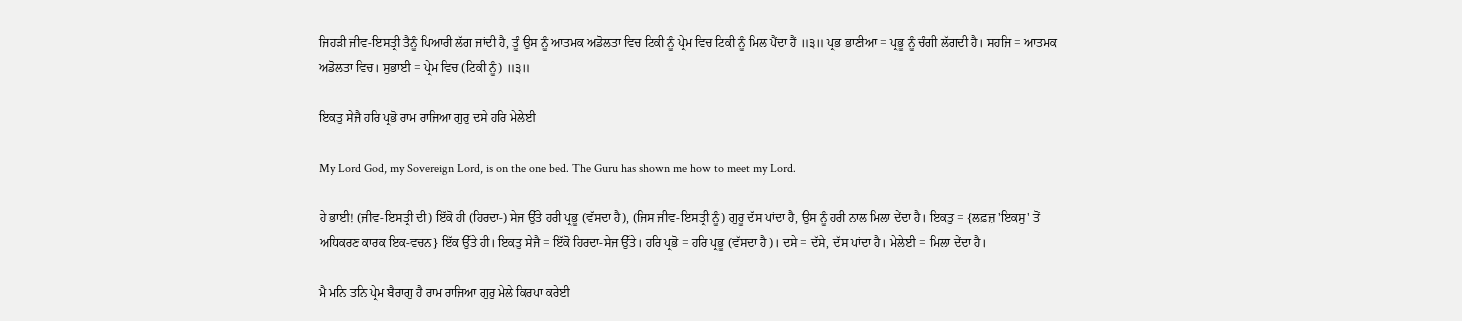ਜਿਹੜੀ ਜੀਵ-ਇਸਤ੍ਰੀ ਤੈਨੂੰ ਪਿਆਰੀ ਲੱਗ ਜਾਂਦੀ ਹੈ, ਤੂੰ ਉਸ ਨੂੰ ਆਤਮਕ ਅਡੋਲਤਾ ਵਿਚ ਟਿਕੀ ਨੂੰ ਪ੍ਰੇਮ ਵਿਚ ਟਿਕੀ ਨੂੰ ਮਿਲ ਪੈਂਦਾ ਹੈਂ ॥੩॥ ਪ੍ਰਭ ਭਾਣੀਆ = ਪ੍ਰਭੂ ਨੂੰ ਚੰਗੀ ਲੱਗਦੀ ਹੈ। ਸਹਜਿ = ਆਤਮਕ ਅਡੋਲਤਾ ਵਿਚ। ਸੁਭਾਈ = ਪ੍ਰੇਮ ਵਿਚ (ਟਿਕੀ ਨੂੰ) ॥੩॥

ਇਕਤੁ ਸੇਜੈ ਹਰਿ ਪ੍ਰਭੋ ਰਾਮ ਰਾਜਿਆ ਗੁਰੁ ਦਸੇ ਹਰਿ ਮੇਲੇਈ

My Lord God, my Sovereign Lord, is on the one bed. The Guru has shown me how to meet my Lord.

ਹੇ ਭਾਈ! (ਜੀਵ-ਇਸਤ੍ਰੀ ਦੀ) ਇੱਕੋ ਹੀ (ਹਿਰਦਾ-) ਸੇਜ ਉੱਤੇ ਹਰੀ ਪ੍ਰਭੂ (ਵੱਸਦਾ ਹੈ), (ਜਿਸ ਜੀਵ-ਇਸਤ੍ਰੀ ਨੂੰ) ਗੁਰੂ ਦੱਸ ਪਾਂਦਾ ਹੈ, ਉਸ ਨੂੰ ਹਰੀ ਨਾਲ ਮਿਲਾ ਦੇਂਦਾ ਹੈ। ਇਕਤੁ = {ਲਫ਼ਜ਼ 'ਇਕਸੁ' ਤੋਂ ਅਧਿਕਰਣ ਕਾਰਕ ਇਕ-ਵਚਨ} ਇੱਕ ਉੱਤੇ ਹੀ। ਇਕਤੁ ਸੇਜੈ = ਇੱਕੋ ਹਿਰਦਾ-ਸੇਜ ਉੱਤੇ। ਹਰਿ ਪ੍ਰਭੋ = ਹਰਿ ਪ੍ਰਭੂ (ਵੱਸਦਾ ਹੈ)। ਦਸੇ = ਦੱਸੇ, ਦੱਸ ਪਾਂਦਾ ਹੈ। ਮੇਲੇਈ = ਮਿਲਾ ਦੇਂਦਾ ਹੈ।

ਮੈ ਮਨਿ ਤਨਿ ਪ੍ਰੇਮ ਬੈਰਾਗੁ ਹੈ ਰਾਮ ਰਾਜਿਆ ਗੁਰੁ ਮੇਲੇ ਕਿਰਪਾ ਕਰੇਈ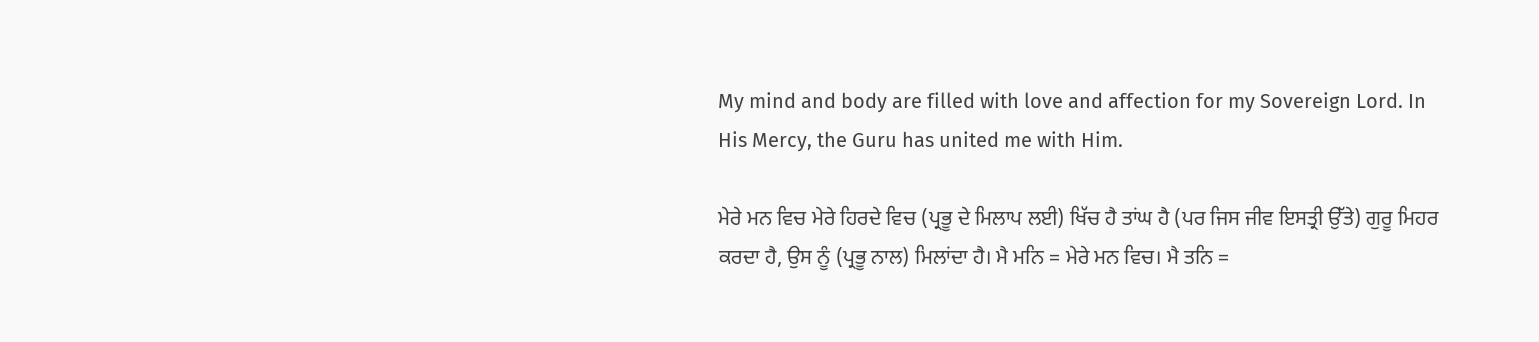My mind and body are filled with love and affection for my Sovereign Lord. In His Mercy, the Guru has united me with Him.

ਮੇਰੇ ਮਨ ਵਿਚ ਮੇਰੇ ਹਿਰਦੇ ਵਿਚ (ਪ੍ਰਭੂ ਦੇ ਮਿਲਾਪ ਲਈ) ਖਿੱਚ ਹੈ ਤਾਂਘ ਹੈ (ਪਰ ਜਿਸ ਜੀਵ ਇਸਤ੍ਰੀ ਉੱਤੇ) ਗੁਰੂ ਮਿਹਰ ਕਰਦਾ ਹੈ, ਉਸ ਨੂੰ (ਪ੍ਰਭੂ ਨਾਲ) ਮਿਲਾਂਦਾ ਹੈ। ਮੈ ਮਨਿ = ਮੇਰੇ ਮਨ ਵਿਚ। ਮੈ ਤਨਿ =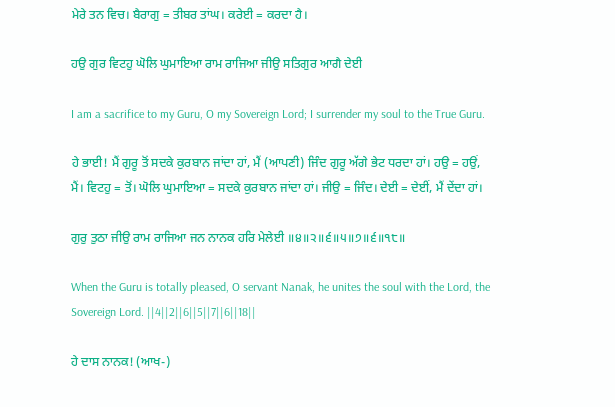ਮੇਰੇ ਤਨ ਵਿਚ। ਬੈਰਾਗੁ = ਤੀਬਰ ਤਾਂਘ। ਕਰੇਈ = ਕਰਦਾ ਹੈ।

ਹਉ ਗੁਰ ਵਿਟਹੁ ਘੋਲਿ ਘੁਮਾਇਆ ਰਾਮ ਰਾਜਿਆ ਜੀਉ ਸਤਿਗੁਰ ਆਗੈ ਦੇਈ

I am a sacrifice to my Guru, O my Sovereign Lord; I surrender my soul to the True Guru.

ਹੇ ਭਾਈ! ਮੈਂ ਗੁਰੂ ਤੋਂ ਸਦਕੇ ਕੁਰਬਾਨ ਜਾਂਦਾ ਹਾਂ, ਮੈਂ (ਆਪਣੀ) ਜਿੰਦ ਗੁਰੂ ਅੱਗੇ ਭੇਟ ਧਰਦਾ ਹਾਂ। ਹਉ = ਹਉਂ, ਮੈਂ। ਵਿਟਹੁ = ਤੋਂ। ਘੋਲਿ ਘੁਮਾਇਆ = ਸਦਕੇ ਕੁਰਬਾਨ ਜਾਂਦਾ ਹਾਂ। ਜੀਉ = ਜਿੰਦ। ਦੇਈ = ਦੇਈਂ, ਮੈਂ ਦੇਂਦਾ ਹਾਂ।

ਗੁਰੁ ਤੁਠਾ ਜੀਉ ਰਾਮ ਰਾਜਿਆ ਜਨ ਨਾਨਕ ਹਰਿ ਮੇਲੇਈ ॥੪॥੨॥੬॥੫॥੭॥੬॥੧੮॥

When the Guru is totally pleased, O servant Nanak, he unites the soul with the Lord, the Sovereign Lord. ||4||2||6||5||7||6||18||

ਹੇ ਦਾਸ ਨਾਨਕ! (ਆਖ-)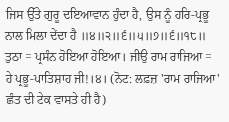ਜਿਸ ਉੱਤੇ ਗੁਰੂ ਦਇਆਵਾਨ ਹੁੰਦਾ ਹੈ, ਉਸ ਨੂੰ ਹਰਿ-ਪ੍ਰਭੂ ਨਾਲ ਮਿਲਾ ਦੇਂਦਾ ਹੈ ॥੪॥੨॥੬॥੫॥੭॥੬॥੧੮॥ ਤੁਠਾ = ਪ੍ਰਸੰਨ ਹੋਇਆ ਹੋਇਆ। ਜੀਉ ਰਾਮ ਰਾਜਿਆ = ਹੇ ਪ੍ਰਭੂ-ਪਾਤਿਸ਼ਾਹ ਜੀ!।੪। (ਨੋਟ: ਲਫ਼ਜ਼ 'ਰਾਮ ਰਾਜਿਆ' ਛੰਤ ਦੀ ਟੇਕ ਵਾਸਤੇ ਹੀ ਹੈ)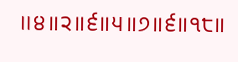॥੪॥੨॥੬॥੫॥੭॥੬॥੧੮॥